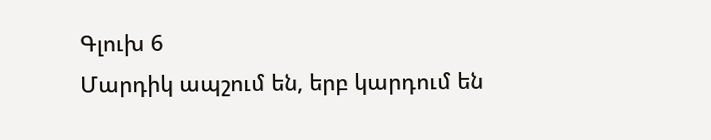Գլուխ 6
Մարդիկ ապշում են, երբ կարդում են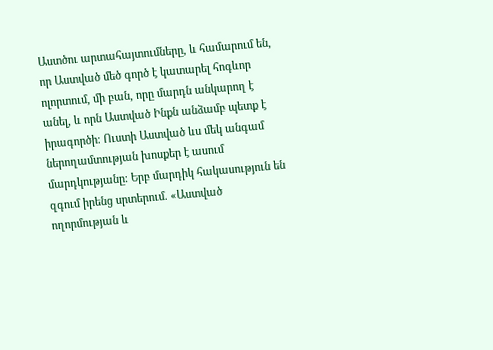Աստծու արտահայտումները, և համարում են, որ Աստված մեծ գործ է կատարել հոգևոր ոլորտում, մի բան, որը մարդն անկարող է անել, և որն Աստված Ինքն անձամբ պետք է իրագործի։ Ուստի Աստված ևս մեկ անգամ ներողամտության խոսքեր է ասում մարդկությանը։ Երբ մարդիկ հակասություն են զգում իրենց սրտերում. «Աստված ողորմության և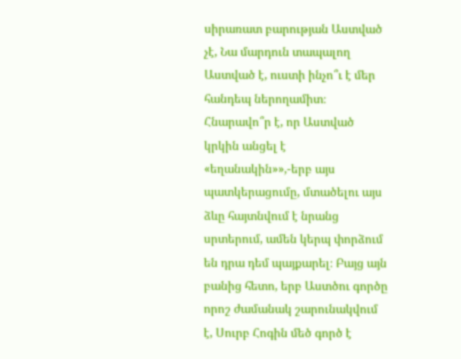սիրառատ բարության Աստված չէ, Նա մարդուն տապալող Աստված է, ուստի ինչո՞ւ է մեր հանդեպ ներողամիտ։ Հնարավո՞ր է, որ Աստված կրկին անցել է «եղանակին»»,-երբ այս պատկերացումը, մտածելու այս ձևը հայտնվում է նրանց սրտերում, ամեն կերպ փորձում են դրա դեմ պայքարել։ Բայց այն բանից հետո, երբ Աստծու գործը որոշ ժամանակ շարունակվում է, Սուրբ Հոգին մեծ գործ է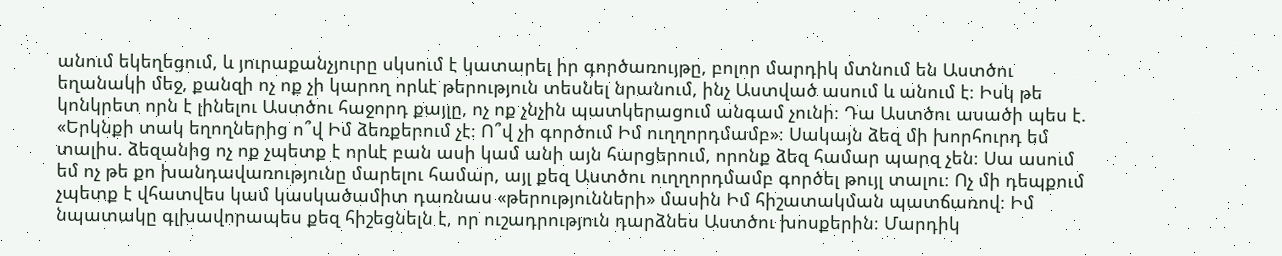անում եկեղեցում, և յուրաքանչյուրը սկսում է կատարել իր գործառույթը, բոլոր մարդիկ մտնում են Աստծու եղանակի մեջ, քանզի ոչ ոք չի կարող որևէ թերություն տեսնել նրանում, ինչ Աստված ասում և անում է։ Իսկ թե կոնկրետ որն է լինելու Աստծու հաջորդ քայլը, ոչ ոք չնչին պատկերացում անգամ չունի։ Դա Աստծու ասածի պես է. «Երկնքի տակ եղողներից ո՞վ Իմ ձեռքերում չէ։ Ո՞վ չի գործում Իմ ուղղորդմամբ»։ Սակայն ձեզ մի խորհուրդ եմ տալիս. ձեզանից ոչ ոք չպետք է որևէ բան ասի կամ անի այն հարցերում, որոնք ձեզ համար պարզ չեն։ Սա ասում եմ ոչ թե քո խանդավառությունը մարելու համար, այլ քեզ Աստծու ուղղորդմամբ գործել թույլ տալու։ Ոչ մի դեպքում չպետք է վհատվես կամ կասկածամիտ դառնաս «թերությունների» մասին Իմ հիշատակման պատճառով։ Իմ նպատակը գլխավորապես քեզ հիշեցնելն է, որ ուշադրություն դարձնես Աստծու խոսքերին։ Մարդիկ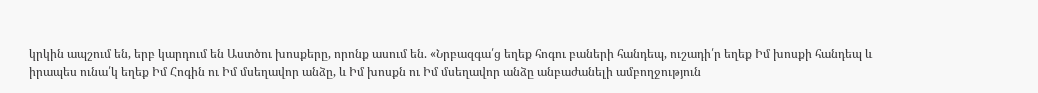կրկին ապշում են, երբ կարդում են Աստծու խոսքերը, որոնք ասում են. «Նրբազգա՛ց եղեք հոգու բաների հանդեպ, ուշադի՛ր եղեք Իմ խոսքի հանդեպ և իրապես ունա՛կ եղեք Իմ Հոգին ու Իմ մսեղավոր անձը, և Իմ խոսքն ու Իմ մսեղավոր անձը անբաժանելի ամբողջություն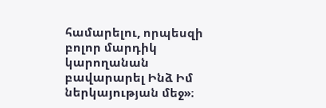համարելու, որպեսզի բոլոր մարդիկ կարողանան բավարարել Ինձ Իմ ներկայության մեջ»։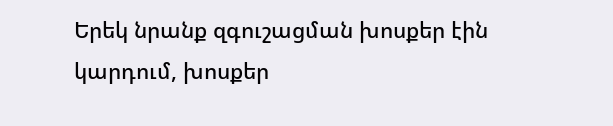Երեկ նրանք զգուշացման խոսքեր էին կարդում, խոսքեր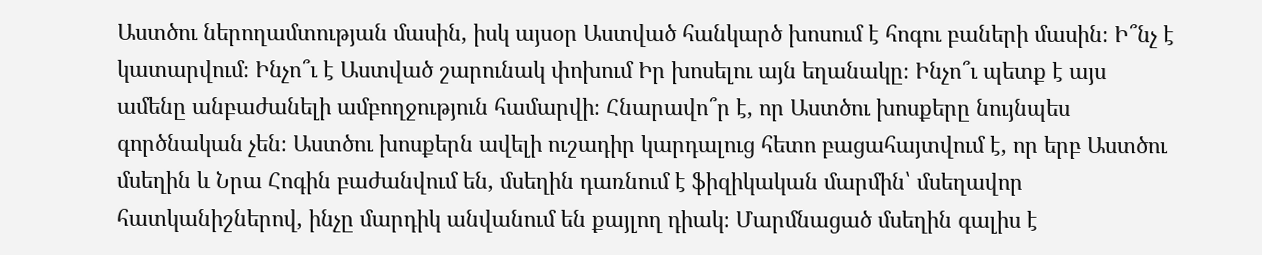Աստծու ներողամտության մասին, իսկ այսօր Աստված հանկարծ խոսում է հոգու բաների մասին։ Ի՞նչ է կատարվում։ Ինչո՞ւ է Աստված շարունակ փոխում Իր խոսելու այն եղանակը։ Ինչո՞ւ պետք է այս ամենը անբաժանելի ամբողջություն համարվի։ Հնարավո՞ր է, որ Աստծու խոսքերը նույնպես գործնական չեն։ Աստծու խոսքերն ավելի ուշադիր կարդալուց հետո բացահայտվում է, որ երբ Աստծու մսեղին և Նրա Հոգին բաժանվում են, մսեղին դառնում է ֆիզիկական մարմին՝ մսեղավոր հատկանիշներով, ինչը մարդիկ անվանում են քայլող դիակ։ Մարմնացած մսեղին գալիս է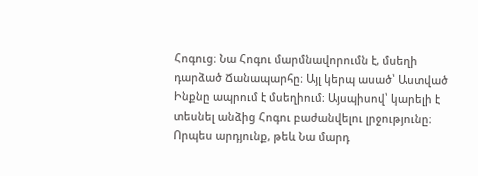Հոգուց։ Նա Հոգու մարմնավորումն է, մսեղի դարձած Ճանապարհը։ Այլ կերպ ասած՝ Աստված Ինքնը ապրում է մսեղիում։ Այսպիսով՝ կարելի է տեսնել անձից Հոգու բաժանվելու լրջությունը։ Որպես արդյունք, թեև Նա մարդ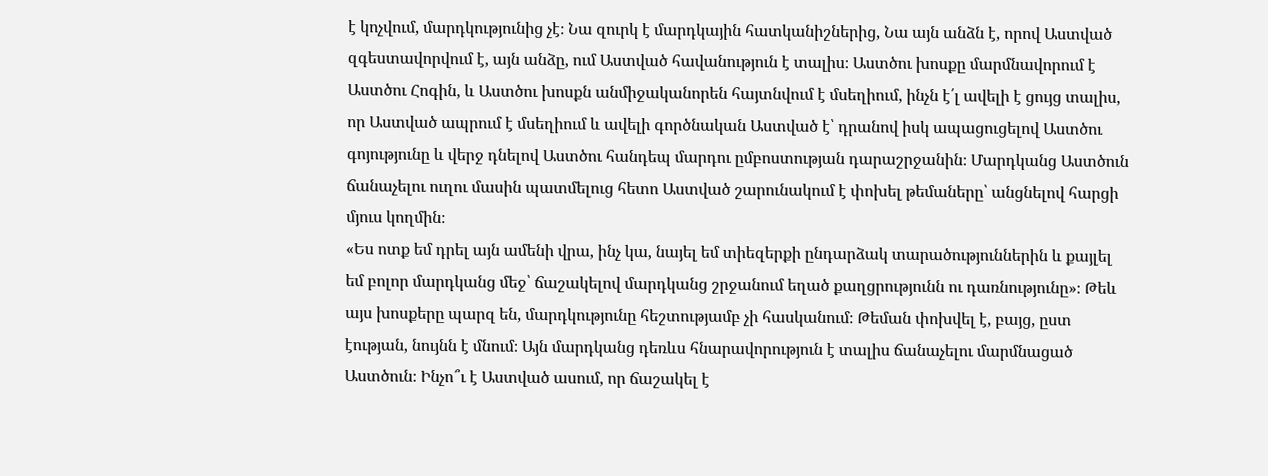է կոչվում, մարդկությունից չէ։ Նա զուրկ է մարդկային հատկանիշներից, Նա այն անձն է, որով Աստված զգեստավորվում է, այն անձը, ում Աստված հավանություն է տալիս։ Աստծու խոսքը մարմնավորում է Աստծու Հոգին, և Աստծու խոսքն անմիջականորեն հայտնվում է մսեղիում, ինչն է՛լ ավելի է ցույց տալիս, որ Աստված ապրում է մսեղիում և ավելի գործնական Աստված է՝ դրանով իսկ ապացուցելով Աստծու գոյությունը և վերջ դնելով Աստծու հանդեպ մարդու ըմբոստության դարաշրջանին։ Մարդկանց Աստծուն ճանաչելու ուղու մասին պատմելուց հետո Աստված շարունակում է փոխել թեմաները՝ անցնելով հարցի մյուս կողմին։
«Ես ոտք եմ դրել այն ամենի վրա, ինչ կա, նայել եմ տիեզերքի ընդարձակ տարածություններին և քայլել եմ բոլոր մարդկանց մեջ՝ ճաշակելով մարդկանց շրջանում եղած քաղցրությունն ու դառնությունը»։ Թեև այս խոսքերը պարզ են, մարդկությունը հեշտությամբ չի հասկանում։ Թեման փոխվել է, բայց, ըստ էության, նույնն է մնում։ Այն մարդկանց դեռևս հնարավորություն է տալիս ճանաչելու մարմնացած Աստծուն։ Ինչո՞ւ է Աստված ասում, որ ճաշակել է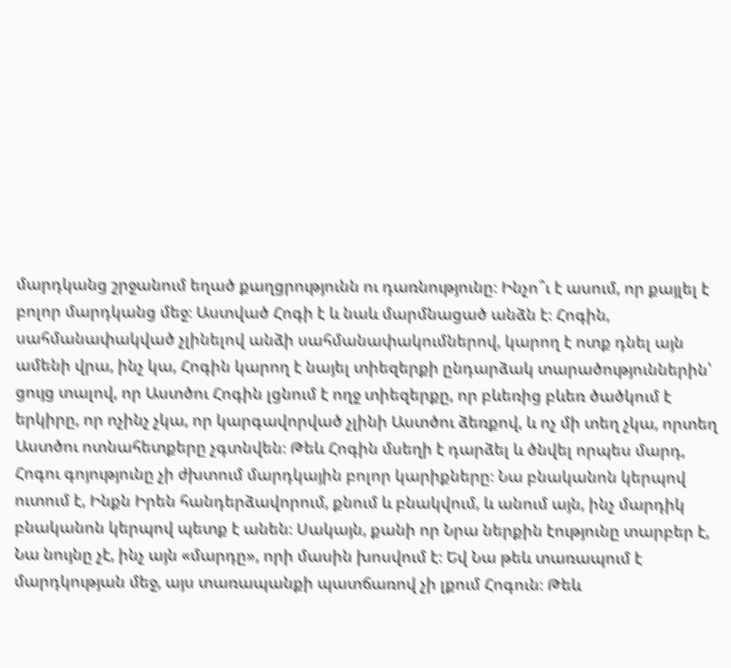մարդկանց շրջանում եղած քաղցրությունն ու դառնությունը։ Ինչո՞ւ է ասում, որ քայլել է բոլոր մարդկանց մեջ։ Աստված Հոգի է և նաև մարմնացած անձն է։ Հոգին, սահմանափակված չլինելով անձի սահմանափակումներով, կարող է ոտք դնել այն ամենի վրա, ինչ կա, Հոգին կարող է նայել տիեզերքի ընդարձակ տարածություններին՝ ցույց տալով, որ Աստծու Հոգին լցնում է ողջ տիեզերքը, որ բևեռից բևեռ ծածկում է երկիրը, որ ոչինչ չկա, որ կարգավորված չլինի Աստծու ձեռքով, և ոչ մի տեղ չկա, որտեղ Աստծու ոտնահետքերը չգտնվեն։ Թեև Հոգին մսեղի է դարձել և ծնվել որպես մարդ, Հոգու գոյությունը չի ժխտում մարդկային բոլոր կարիքները։ Նա բնականոն կերպով ուտում է, Ինքն Իրեն հանդերձավորում, քնում և բնակվում, և անում այն, ինչ մարդիկ բնականոն կերպով պետք է անեն։ Սակայն, քանի որ Նրա ներքին էությունը տարբեր է, Նա նույնը չէ, ինչ այն «մարդը», որի մասին խոսվում է։ Եվ Նա թեև տառապում է մարդկության մեջ, այս տառապանքի պատճառով չի լքում Հոգուն։ Թեև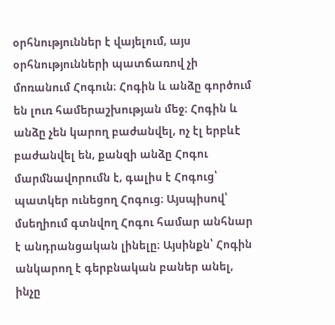օրհնություններ է վայելում, այս օրհնությունների պատճառով չի մոռանում Հոգուն։ Հոգին և անձը գործում են լուռ համերաշխության մեջ։ Հոգին և անձը չեն կարող բաժանվել, ոչ էլ երբևէ բաժանվել են, քանզի անձը Հոգու մարմնավորումն է, գալիս է Հոգուց՝ պատկեր ունեցող Հոգուց։ Այսպիսով՝ մսեղիում գտնվող Հոգու համար անհնար է անդրանցական լինելը։ Այսինքն՝ Հոգին անկարող է գերբնական բաներ անել, ինչը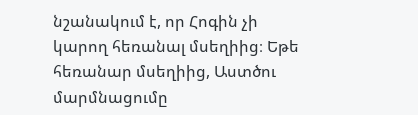նշանակում է, որ Հոգին չի կարող հեռանալ մսեղիից։ Եթե հեռանար մսեղիից, Աստծու մարմնացումը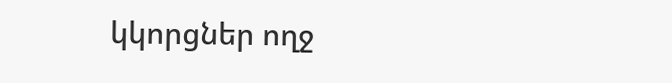կկորցներ ողջ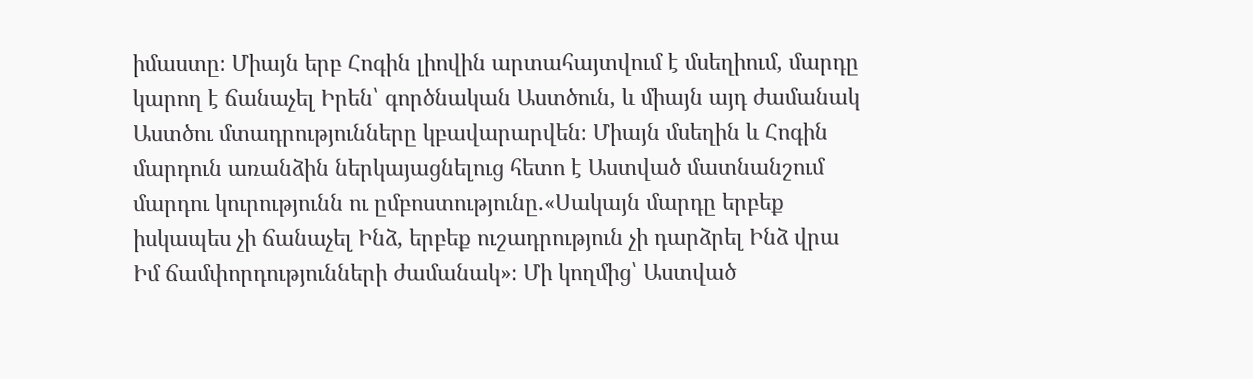իմաստը։ Միայն երբ Հոգին լիովին արտահայտվում է մսեղիում, մարդը կարող է ճանաչել Իրեն՝ գործնական Աստծուն, և միայն այդ ժամանակ Աստծու մտադրությունները կբավարարվեն։ Միայն մսեղին և Հոգին մարդուն առանձին ներկայացնելուց հետո է Աստված մատնանշում մարդու կուրությունն ու ըմբոստությունը.«Սակայն մարդը երբեք իսկապես չի ճանաչել Ինձ, երբեք ուշադրություն չի դարձրել Ինձ վրա Իմ ճամփորդությունների ժամանակ»։ Մի կողմից՝ Աստված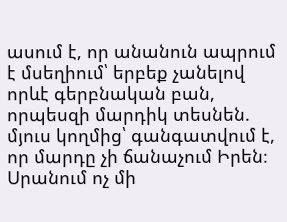ասում է, որ անանուն ապրում է մսեղիում՝ երբեք չանելով որևէ գերբնական բան, որպեսզի մարդիկ տեսնեն. մյուս կողմից՝ գանգատվում է, որ մարդը չի ճանաչում Իրեն։ Սրանում ոչ մի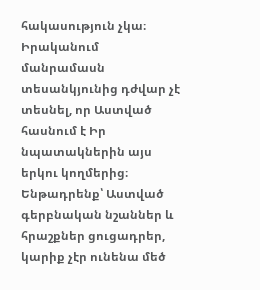հակասություն չկա։ Իրականում մանրամասն տեսանկյունից դժվար չէ տեսնել, որ Աստված հասնում է Իր նպատակներին այս երկու կողմերից։ Ենթադրենք՝ Աստված գերբնական նշաններ և հրաշքներ ցուցադրեր, կարիք չէր ունենա մեծ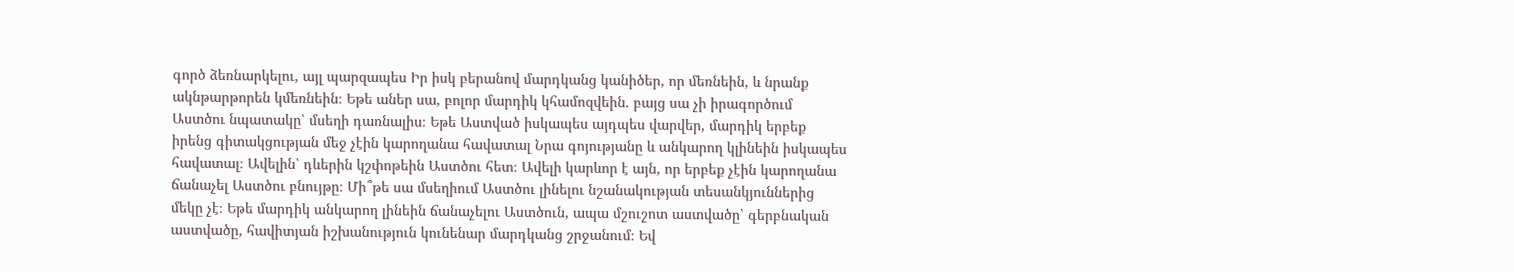գործ ձեռնարկելու, այլ պարզապես Իր իսկ բերանով մարդկանց կանիծեր, որ մեռնեին, և նրանք ակնթարթորեն կմեռնեին։ Եթե աներ սա, բոլոր մարդիկ կհամոզվեին. բայց սա չի իրագործում Աստծու նպատակը՝ մսեղի դառնալիս։ Եթե Աստված իսկապես այդպես վարվեր, մարդիկ երբեք իրենց գիտակցության մեջ չէին կարողանա հավատալ Նրա գոյությանը և անկարող կլինեին իսկապես հավատալ։ Ավելին՝ դևերին կշփոթեին Աստծու հետ։ Ավելի կարևոր է այն, որ երբեք չէին կարողանա ճանաչել Աստծու բնույթը։ Մի՞թե սա մսեղիում Աստծու լինելու նշանակության տեսանկյուններից մեկը չէ։ Եթե մարդիկ անկարող լինեին ճանաչելու Աստծուն, ապա մշուշոտ աստվածը՝ գերբնական աստվածը, հավիտյան իշխանություն կունենար մարդկանց շրջանում։ Եվ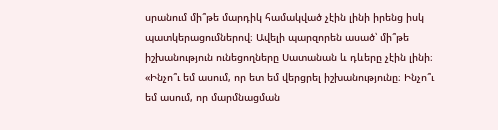սրանում մի՞թե մարդիկ համակված չէին լինի իրենց իսկ պատկերացումներով։ Ավելի պարզորեն ասած՝ մի՞թե իշխանություն ունեցողները Սատանան և դևերը չէին լինի։ «Ինչո՞ւ եմ ասում, որ ետ եմ վերցրել իշխանությունը։ Ինչո՞ւ եմ ասում, որ մարմնացման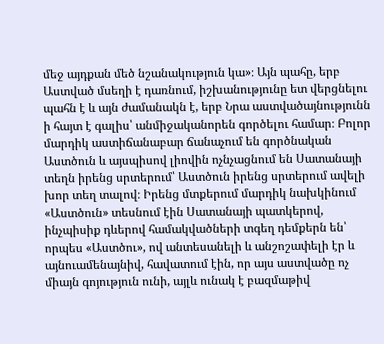մեջ այդքան մեծ նշանակություն կա»։ Այն պահը, երբ Աստված մսեղի է դառնում, իշխանությունը ետ վերցնելու պահն է և այն ժամանակն է, երբ Նրա աստվածայնությունն ի հայտ է գալիս՝ անմիջականորեն գործելու համար։ Բոլոր մարդիկ աստիճանաբար ճանաչում են գործնական Աստծուն և այսպիսով լիովին ոչնչացնում են Սատանայի տեղն իրենց սրտերում՝ Աստծուն իրենց սրտերում ավելի խոր տեղ տալով։ Իրենց մտքերում մարդիկ նախկինում «Աստծուն» տեսնում էին Սատանայի պատկերով, ինչպիսիք դևերով համակվածների տգեղ դեմքերն են՝ որպես «Աստծու», ով անտեսանելի և անշոշափելի էր և այնուամենայնիվ, հավատում էին, որ այս աստվածը ոչ միայն գոյություն ունի, այլև ունակ է բազմաթիվ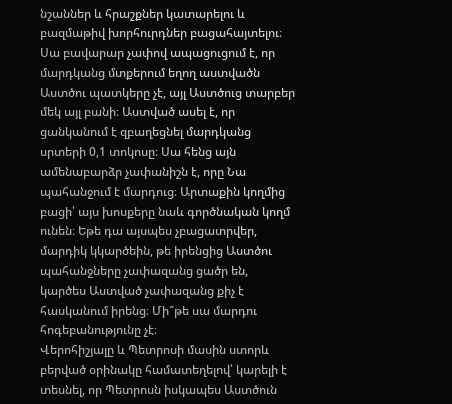նշաններ և հրաշքներ կատարելու և բազմաթիվ խորհուրդներ բացահայտելու։ Սա բավարար չափով ապացուցում է, որ մարդկանց մտքերում եղող աստվածն Աստծու պատկերը չէ, այլ Աստծուց տարբեր մեկ այլ բանի։ Աստված ասել է, որ ցանկանում է զբաղեցնել մարդկանց սրտերի 0,1 տոկոսը։ Սա հենց այն ամենաբարձր չափանիշն է, որը Նա պահանջում է մարդուց։ Արտաքին կողմից բացի՝ այս խոսքերը նաև գործնական կողմ ունեն։ Եթե դա այսպես չբացատրվեր, մարդիկ կկարծեին, թե իրենցից Աստծու պահանջները չափազանց ցածր են, կարծես Աստված չափազանց քիչ է հասկանում իրենց։ Մի՞թե սա մարդու հոգեբանությունը չէ։
Վերոհիշյալը և Պետրոսի մասին ստորև բերված օրինակը համատեղելով՝ կարելի է տեսնել, որ Պետրոսն իսկապես Աստծուն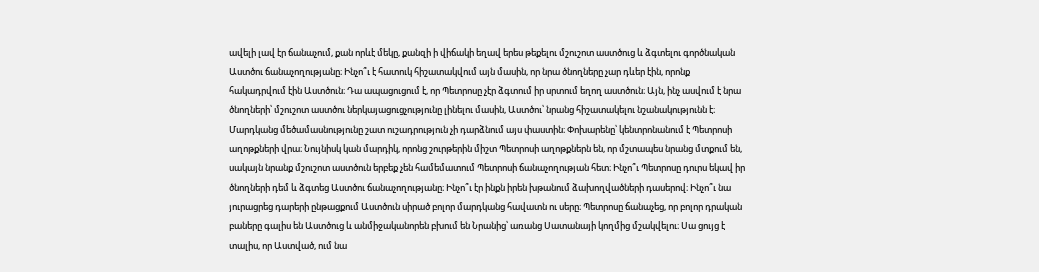ավելի լավ էր ճանաչում, քան որևէ մեկը, քանզի ի վիճակի եղավ երես թեքելու մշուշոտ աստծուց և ձգտելու գործնական Աստծու ճանաչողությանը։ Ինչո՞ւ է հատուկ հիշատակվում այն մասին, որ նրա ծնողները չար դևեր էին, որոնք հակադրվում էին Աստծուն։ Դա ապացուցում է, որ Պետրոսը չէր ձգտում իր սրտում եղող աստծուն։ Այն, ինչ ասվում է նրա ծնողների՝ մշուշոտ աստծու ներկայացուցչությունը լինելու մասին, Աստծու՝ նրանց հիշատակելու նշանակությունն է։ Մարդկանց մեծամասնությունը շատ ուշադրություն չի դարձնում այս փաստին։ Փոխարենը՝ կենտրոնանում է Պետրոսի աղոթքների վրա։ Նույնիսկ կան մարդիկ, որոնց շուրթերին միշտ Պետրոսի աղոթքներն են, որ մշտապես նրանց մտքում են, սակայն նրանք մշուշոտ աստծուն երբեք չեն համեմատում Պետրոսի ճանաչողության հետ։ Ինչո՞ւ Պետրոսը դուրս եկավ իր ծնողների դեմ և ձգտեց Աստծու ճանաչողությանը։ Ինչո՞ւ էր ինքն իրեն խթանում ձախողվածների դասերով։ Ինչո՞ւ նա յուրացրեց դարերի ընթացքում Աստծուն սիրած բոլոր մարդկանց հավատն ու սերը։ Պետրոսը ճանաչեց, որ բոլոր դրական բաները գալիս են Աստծուց և անմիջականորեն բխում են Նրանից՝ առանց Սատանայի կողմից մշակվելու։ Սա ցույց է տալիս, որ Աստված, ում նա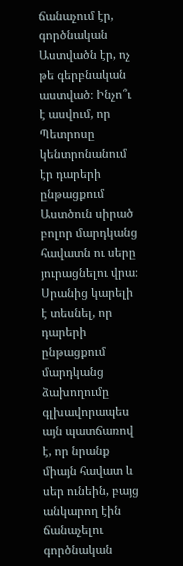ճանաչում էր, գործնական Աստվածն էր, ոչ թե գերբնական աստված։ Ինչո՞ւ է ասվում, որ Պետրոսը կենտրոնանում էր դարերի ընթացքում Աստծուն սիրած բոլոր մարդկանց հավատն ու սերը յուրացնելու վրա։ Սրանից կարելի է տեսնել, որ դարերի ընթացքում մարդկանց ձախողումը գլխավորապես այն պատճառով է, որ նրանք միայն հավատ և սեր ունեին, բայց անկարող էին ճանաչելու գործնական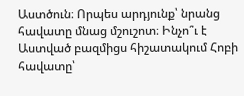Աստծուն։ Որպես արդյունք՝ նրանց հավատը մնաց մշուշոտ։ Ինչո՞ւ է Աստված բազմիցս հիշատակում Հոբի հավատը՝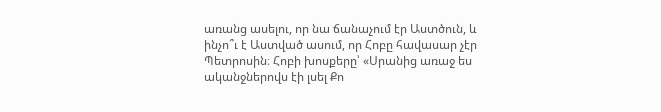առանց ասելու, որ նա ճանաչում էր Աստծուն, և ինչո՞ւ է Աստված ասում, որ Հոբը հավասար չէր Պետրոսին։ Հոբի խոսքերը՝ «Սրանից առաջ ես ականջներովս էի լսել Քո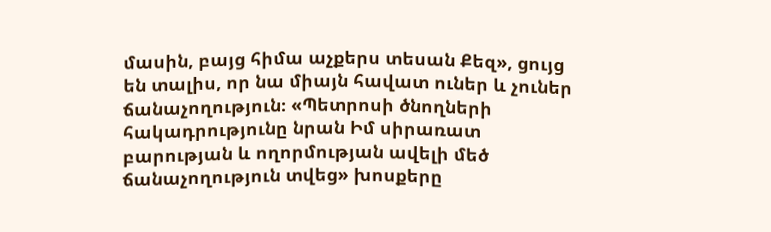մասին, բայց հիմա աչքերս տեսան Քեզ», ցույց են տալիս, որ նա միայն հավատ ուներ և չուներ ճանաչողություն։ «Պետրոսի ծնողների հակադրությունը նրան Իմ սիրառատ բարության և ողորմության ավելի մեծ ճանաչողություն տվեց» խոսքերը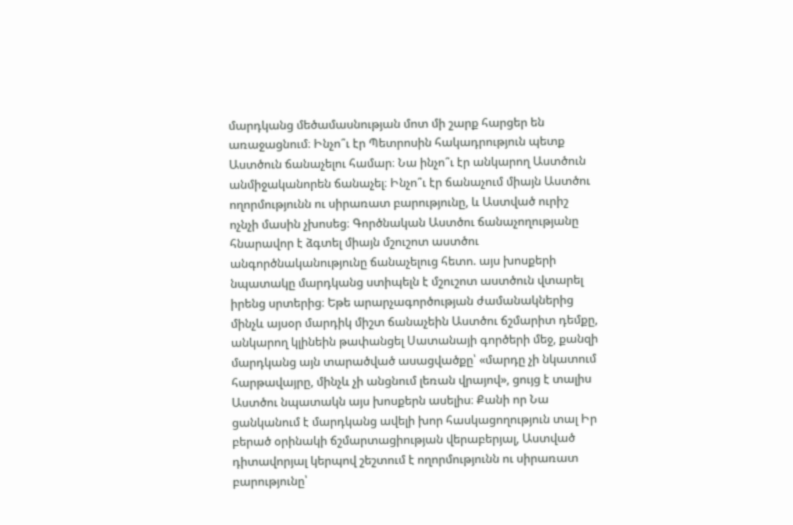մարդկանց մեծամասնության մոտ մի շարք հարցեր են առաջացնում։ Ինչո՞ւ էր Պետրոսին հակադրություն պետք Աստծուն ճանաչելու համար։ Նա ինչո՞ւ էր անկարող Աստծուն անմիջականորեն ճանաչել։ Ինչո՞ւ էր ճանաչում միայն Աստծու ողորմությունն ու սիրառատ բարությունը, և Աստված ուրիշ ոչնչի մասին չխոսեց։ Գործնական Աստծու ճանաչողությանը հնարավոր է ձգտել միայն մշուշոտ աստծու անգործնականությունը ճանաչելուց հետո. այս խոսքերի նպատակը մարդկանց ստիպելն է մշուշոտ աստծուն վտարել իրենց սրտերից։ Եթե արարչագործության ժամանակներից մինչև այսօր մարդիկ միշտ ճանաչեին Աստծու ճշմարիտ դեմքը, անկարող կլինեին թափանցել Սատանայի գործերի մեջ, քանզի մարդկանց այն տարածված ասացվածքը՝ «մարդը չի նկատում հարթավայրը, մինչև չի անցնում լեռան վրայով», ցույց է տալիս Աստծու նպատակն այս խոսքերն ասելիս։ Քանի որ Նա ցանկանում է մարդկանց ավելի խոր հասկացողություն տալ Իր բերած օրինակի ճշմարտացիության վերաբերյալ, Աստված դիտավորյալ կերպով շեշտում է ողորմությունն ու սիրառատ բարությունը՝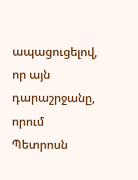ապացուցելով, որ այն դարաշրջանը, որում Պետրոսն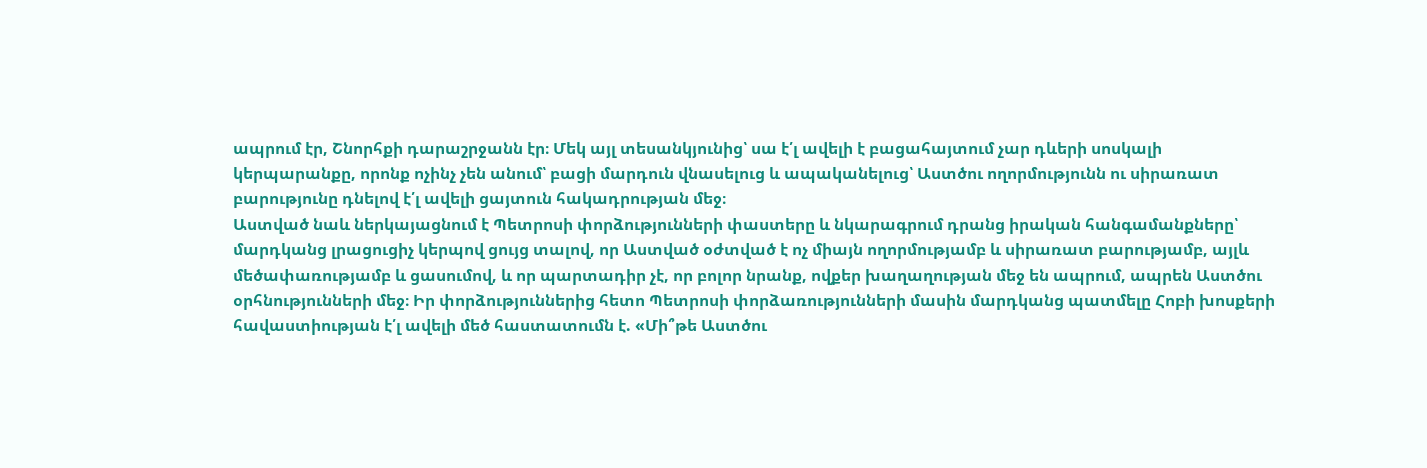ապրում էր, Շնորհքի դարաշրջանն էր։ Մեկ այլ տեսանկյունից՝ սա է՛լ ավելի է բացահայտում չար դևերի սոսկալի կերպարանքը, որոնք ոչինչ չեն անում՝ բացի մարդուն վնասելուց և ապականելուց՝ Աստծու ողորմությունն ու սիրառատ բարությունը դնելով է՛լ ավելի ցայտուն հակադրության մեջ։
Աստված նաև ներկայացնում է Պետրոսի փորձությունների փաստերը և նկարագրում դրանց իրական հանգամանքները՝ մարդկանց լրացուցիչ կերպով ցույց տալով, որ Աստված օժտված է ոչ միայն ողորմությամբ և սիրառատ բարությամբ, այլև մեծափառությամբ և ցասումով, և որ պարտադիր չէ, որ բոլոր նրանք, ովքեր խաղաղության մեջ են ապրում, ապրեն Աստծու օրհնությունների մեջ։ Իր փորձություններից հետո Պետրոսի փորձառությունների մասին մարդկանց պատմելը Հոբի խոսքերի հավաստիության է՛լ ավելի մեծ հաստատումն է. «Մի՞թե Աստծու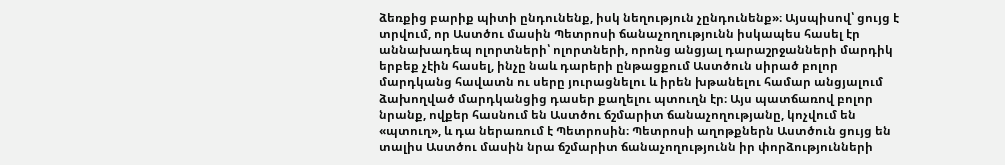ձեռքից բարիք պիտի ընդունենք, իսկ նեղություն չընդունենք»։ Այսպիսով՝ ցույց է տրվում, որ Աստծու մասին Պետրոսի ճանաչողությունն իսկապես հասել էր աննախադեպ ոլորտների՝ ոլորտների, որոնց անցյալ դարաշրջանների մարդիկ երբեք չէին հասել, ինչը նաև դարերի ընթացքում Աստծուն սիրած բոլոր մարդկանց հավատն ու սերը յուրացնելու և իրեն խթանելու համար անցյալում ձախողված մարդկանցից դասեր քաղելու պտուղն էր։ Այս պատճառով բոլոր նրանք, ովքեր հասնում են Աստծու ճշմարիտ ճանաչողությանը, կոչվում են «պտուղ», և դա ներառում է Պետրոսին։ Պետրոսի աղոթքներն Աստծուն ցույց են տալիս Աստծու մասին նրա ճշմարիտ ճանաչողությունն իր փորձությունների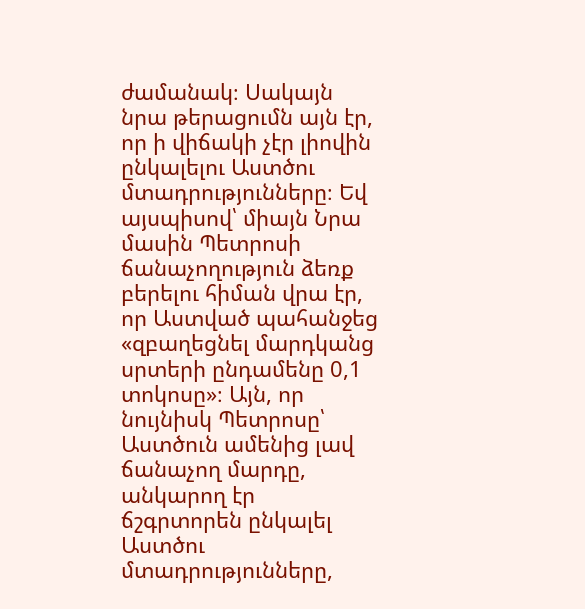ժամանակ։ Սակայն նրա թերացումն այն էր, որ ի վիճակի չէր լիովին ընկալելու Աստծու մտադրությունները։ Եվ այսպիսով՝ միայն Նրա մասին Պետրոսի ճանաչողություն ձեռք բերելու հիման վրա էր, որ Աստված պահանջեց «զբաղեցնել մարդկանց սրտերի ընդամենը 0,1 տոկոսը»։ Այն, որ նույնիսկ Պետրոսը՝ Աստծուն ամենից լավ ճանաչող մարդը, անկարող էր ճշգրտորեն ընկալել Աստծու մտադրությունները,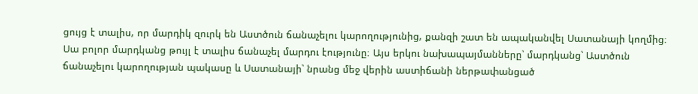ցույց է տալիս, որ մարդիկ զուրկ են Աստծուն ճանաչելու կարողությունից, քանզի շատ են ապականվել Սատանայի կողմից։ Սա բոլոր մարդկանց թույլ է տալիս ճանաչել մարդու էությունը։ Այս երկու նախապայմանները՝ մարդկանց՝ Աստծուն ճանաչելու կարողության պակասը և Սատանայի՝ նրանց մեջ վերին աստիճանի ներթափանցած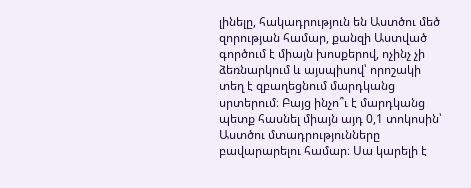լինելը, հակադրություն են Աստծու մեծ զորության համար, քանզի Աստված գործում է միայն խոսքերով, ոչինչ չի ձեռնարկում և այսպիսով՝ որոշակի տեղ է զբաղեցնում մարդկանց սրտերում։ Բայց ինչո՞ւ է մարդկանց պետք հասնել միայն այդ 0,1 տոկոսին՝ Աստծու մտադրությունները բավարարելու համար։ Սա կարելի է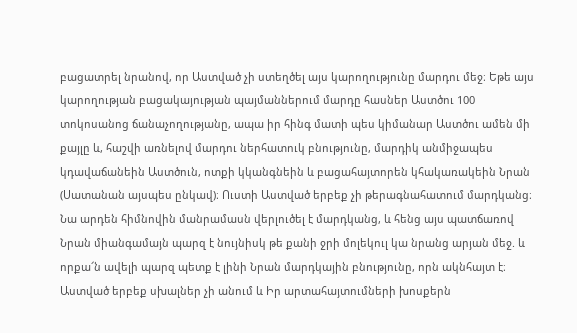բացատրել նրանով, որ Աստված չի ստեղծել այս կարողությունը մարդու մեջ։ Եթե այս կարողության բացակայության պայմաններում մարդը հասներ Աստծու 100 տոկոսանոց ճանաչողությանը, ապա իր հինգ մատի պես կիմանար Աստծու ամեն մի քայլը և, հաշվի առնելով մարդու ներհատուկ բնությունը, մարդիկ անմիջապես կդավաճանեին Աստծուն, ոտքի կկանգնեին և բացահայտորեն կհակառակեին Նրան (Սատանան այսպես ընկավ)։ Ուստի Աստված երբեք չի թերագնահատում մարդկանց։ Նա արդեն հիմնովին մանրամասն վերլուծել է մարդկանց, և հենց այս պատճառով Նրան միանգամայն պարզ է նույնիսկ թե քանի ջրի մոլեկուլ կա նրանց արյան մեջ. և որքա՜ն ավելի պարզ պետք է լինի Նրան մարդկային բնությունը, որն ակնհայտ է։ Աստված երբեք սխալներ չի անում և Իր արտահայտումների խոսքերն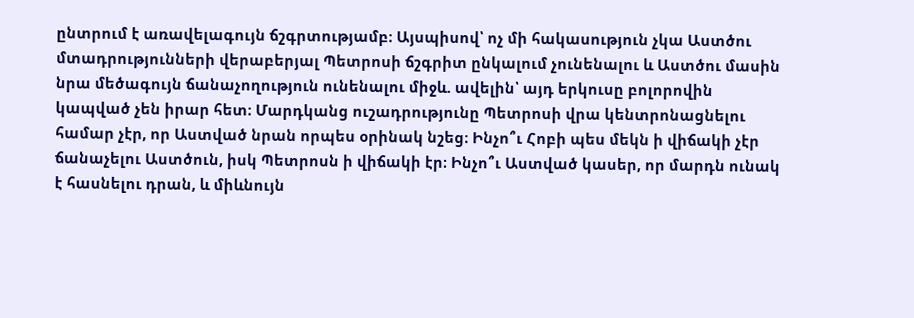ընտրում է առավելագույն ճշգրտությամբ։ Այսպիսով՝ ոչ մի հակասություն չկա Աստծու մտադրությունների վերաբերյալ Պետրոսի ճշգրիտ ընկալում չունենալու և Աստծու մասին նրա մեծագույն ճանաչողություն ունենալու միջև. ավելին՝ այդ երկուսը բոլորովին կապված չեն իրար հետ։ Մարդկանց ուշադրությունը Պետրոսի վրա կենտրոնացնելու համար չէր, որ Աստված նրան որպես օրինակ նշեց։ Ինչո՞ւ Հոբի պես մեկն ի վիճակի չէր ճանաչելու Աստծուն, իսկ Պետրոսն ի վիճակի էր։ Ինչո՞ւ Աստված կասեր, որ մարդն ունակ է հասնելու դրան, և միևնույն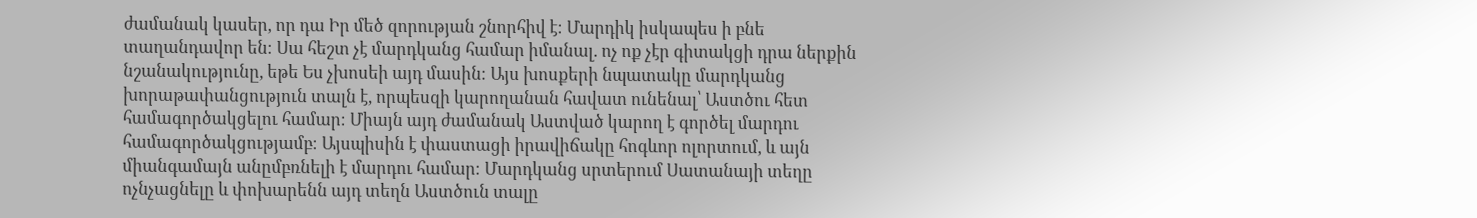ժամանակ կասեր, որ դա Իր մեծ զորության շնորհիվ է։ Մարդիկ իսկապես ի բնե տաղանդավոր են։ Սա հեշտ չէ մարդկանց համար իմանալ. ոչ ոք չէր գիտակցի դրա ներքին նշանակությունը, եթե Ես չխոսեի այդ մասին։ Այս խոսքերի նպատակը մարդկանց խորաթափանցություն տալն է, որպեսզի կարողանան հավատ ունենալ՝ Աստծու հետ համագործակցելու համար։ Միայն այդ ժամանակ Աստված կարող է գործել մարդու համագործակցությամբ։ Այսպիսին է փաստացի իրավիճակը հոգևոր ոլորտում, և այն միանգամայն անըմբռնելի է մարդու համար։ Մարդկանց սրտերում Սատանայի տեղը ոչնչացնելը և փոխարենն այդ տեղն Աստծուն տալը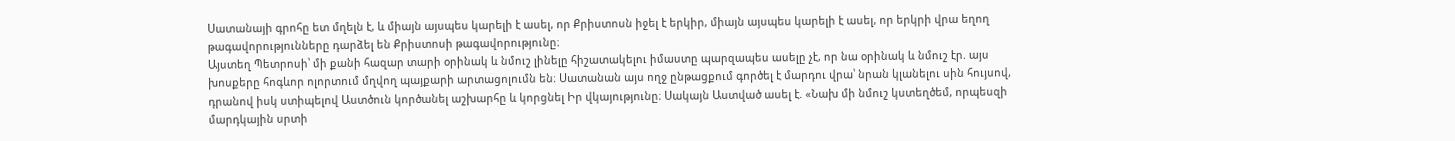Սատանայի գրոհը ետ մղելն է, և միայն այսպես կարելի է ասել, որ Քրիստոսն իջել է երկիր, միայն այսպես կարելի է ասել, որ երկրի վրա եղող թագավորությունները դարձել են Քրիստոսի թագավորությունը։
Այստեղ Պետրոսի՝ մի քանի հազար տարի օրինակ և նմուշ լինելը հիշատակելու իմաստը պարզապես ասելը չէ, որ նա օրինակ և նմուշ էր. այս խոսքերը հոգևոր ոլորտում մղվող պայքարի արտացոլումն են։ Սատանան այս ողջ ընթացքում գործել է մարդու վրա՝ նրան կլանելու սին հույսով, դրանով իսկ ստիպելով Աստծուն կործանել աշխարհը և կորցնել Իր վկայությունը։ Սակայն Աստված ասել է. «Նախ մի նմուշ կստեղծեմ, որպեսզի մարդկային սրտի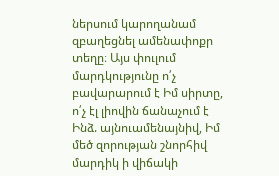ներսում կարողանամ զբաղեցնել ամենափոքր տեղը։ Այս փուլում մարդկությունը ո՛չ բավարարում է Իմ սիրտը, ո՛չ էլ լիովին ճանաչում է Ինձ. այնուամենայնիվ, Իմ մեծ զորության շնորհիվ մարդիկ ի վիճակի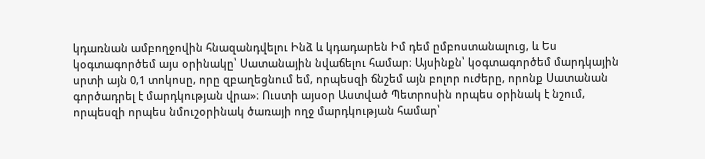կդառնան ամբողջովին հնազանդվելու Ինձ և կդադարեն Իմ դեմ ըմբոստանալուց, և Ես կօգտագործեմ այս օրինակը՝ Սատանային նվաճելու համար։ Այսինքն՝ կօգտագործեմ մարդկային սրտի այն 0,1 տոկոսը, որը զբաղեցնում եմ, որպեսզի ճնշեմ այն բոլոր ուժերը, որոնք Սատանան գործադրել է մարդկության վրա»։ Ուստի այսօր Աստված Պետրոսին որպես օրինակ է նշում, որպեսզի որպես նմուշօրինակ ծառայի ողջ մարդկության համար՝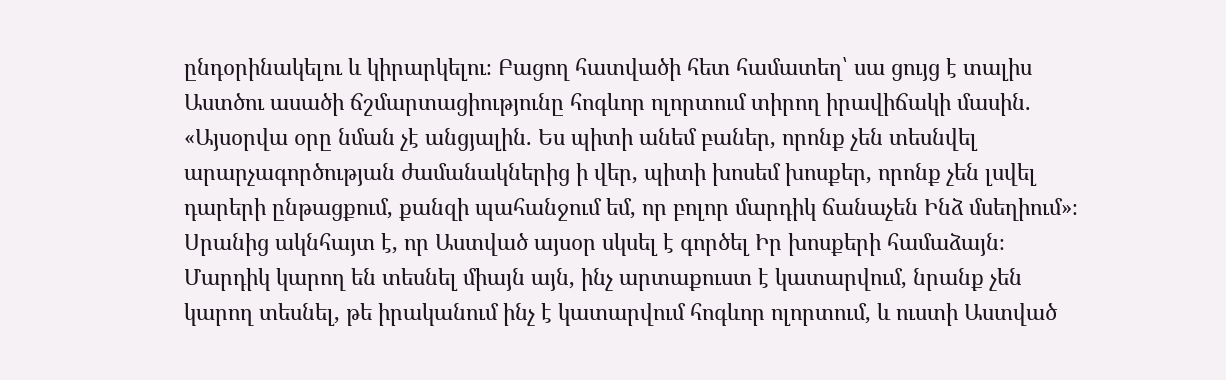ընդօրինակելու և կիրարկելու։ Բացող հատվածի հետ համատեղ՝ սա ցույց է տալիս Աստծու ասածի ճշմարտացիությունը հոգևոր ոլորտում տիրող իրավիճակի մասին. «Այսօրվա օրը նման չէ անցյալին. Ես պիտի անեմ բաներ, որոնք չեն տեսնվել արարչագործության ժամանակներից ի վեր, պիտի խոսեմ խոսքեր, որոնք չեն լսվել դարերի ընթացքում, քանզի պահանջում եմ, որ բոլոր մարդիկ ճանաչեն Ինձ մսեղիում»։ Սրանից ակնհայտ է, որ Աստված այսօր սկսել է գործել Իր խոսքերի համաձայն։ Մարդիկ կարող են տեսնել միայն այն, ինչ արտաքուստ է կատարվում, նրանք չեն կարող տեսնել, թե իրականում ինչ է կատարվում հոգևոր ոլորտում, և ուստի Աստված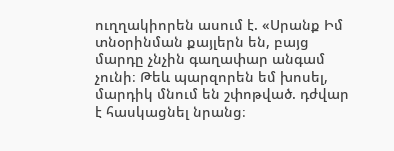ուղղակիորեն ասում է. «Սրանք Իմ տնօրինման քայլերն են, բայց մարդը չնչին գաղափար անգամ չունի։ Թեև պարզորեն եմ խոսել, մարդիկ մնում են շփոթված. դժվար է հասկացնել նրանց։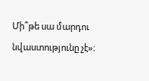Մի՞թե սա մարդու նվաստությունը չէ»։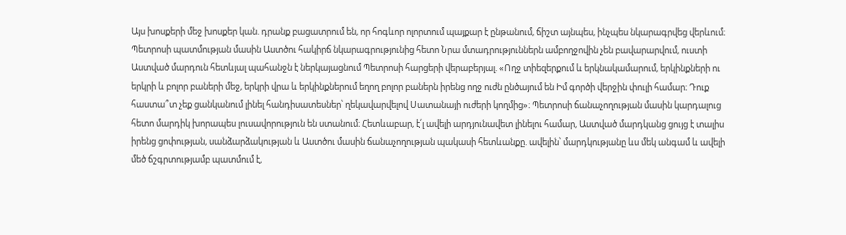Այս խոսքերի մեջ խոսքեր կան. դրանք բացատրում են, որ հոգևոր ոլորտում պայքար է ընթանում, ճիշտ այնպես, ինչպես նկարագրվեց վերևում։
Պետրոսի պատմության մասին Աստծու հակիրճ նկարագրությունից հետո Նրա մտադրություններն ամբողջովին չեն բավարարվում, ուստի Աստված մարդուն հետևյալ պահանջն է ներկայացնում Պետրոսի հարցերի վերաբերյալ. «Ողջ տիեզերքում և երկնակամարում, երկինքների ու երկրի և բոլոր բաների մեջ, երկրի վրա և երկինքներում եղող բոլոր բաներն իրենց ողջ ուժն ընծայում են Իմ գործի վերջին փուլի համար։ Դուք հաստա՞տ չեք ցանկանում լինել հանդիսատեսներ՝ ղեկավարվելով Սատանայի ուժերի կողմից»։ Պետրոսի ճանաչողության մասին կարդալուց հետո մարդիկ խորապես լուսավորություն են ստանում։ Հետևաբար, է՛լ ավելի արդյունավետ լինելու համար, Աստված մարդկանց ցույց է տալիս իրենց ցոփության, սանձարձակության և Աստծու մասին ճանաչողության պակասի հետևանքը. ավելին՝ մարդկությանը ևս մեկ անգամ և ավելի մեծ ճշգրտությամբ պատմում է,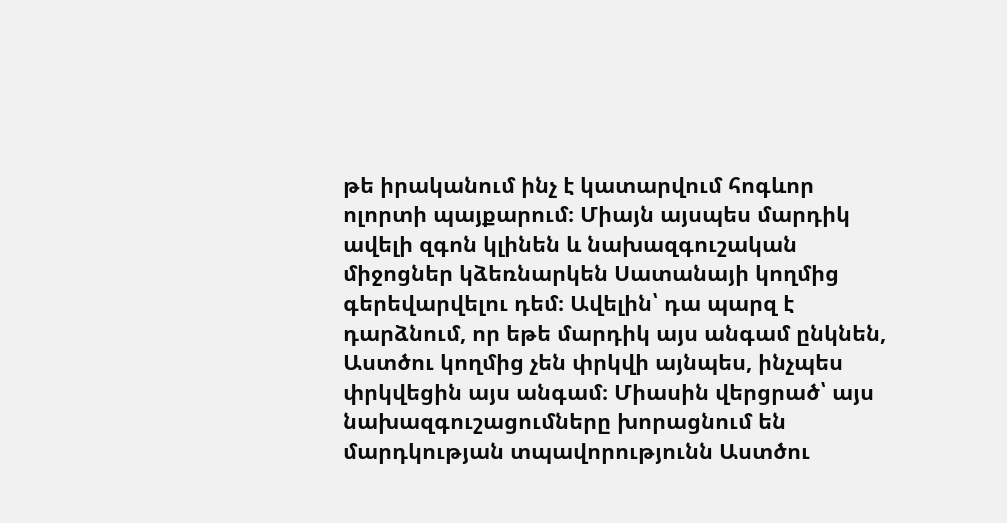թե իրականում ինչ է կատարվում հոգևոր ոլորտի պայքարում։ Միայն այսպես մարդիկ ավելի զգոն կլինեն և նախազգուշական միջոցներ կձեռնարկեն Սատանայի կողմից գերեվարվելու դեմ։ Ավելին՝ դա պարզ է դարձնում, որ եթե մարդիկ այս անգամ ընկնեն, Աստծու կողմից չեն փրկվի այնպես, ինչպես փրկվեցին այս անգամ։ Միասին վերցրած՝ այս նախազգուշացումները խորացնում են մարդկության տպավորությունն Աստծու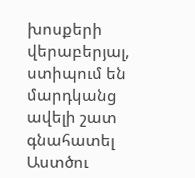խոսքերի վերաբերյալ, ստիպում են մարդկանց ավելի շատ գնահատել Աստծու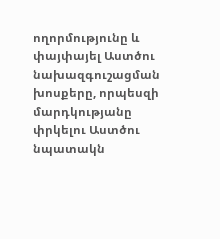ողորմությունը և փայփայել Աստծու նախազգուշացման խոսքերը, որպեսզի մարդկությանը փրկելու Աստծու նպատակն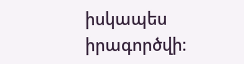իսկապես իրագործվի։